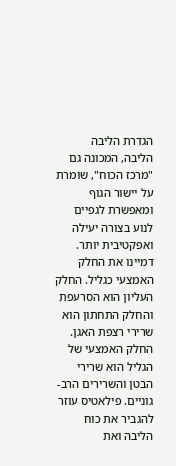הגדרת הליבה
הליבה, המכונה גם "מרכז הכוח", שומרת על יישור הגוף ומאפשרת לגפיים לנוע בצורה יעילה ואפקטיבית יותר. דמיינו את החלק האמצעי כגליל. החלק העליון הוא הסרעפת והחלק התחתון הוא שרירי רצפת האגן. החלק האמצעי של הגליל הוא שרירי הבטן והשרירים הרב-גוניים. פילאטיס עוזר להגביר את כוח הליבה ואת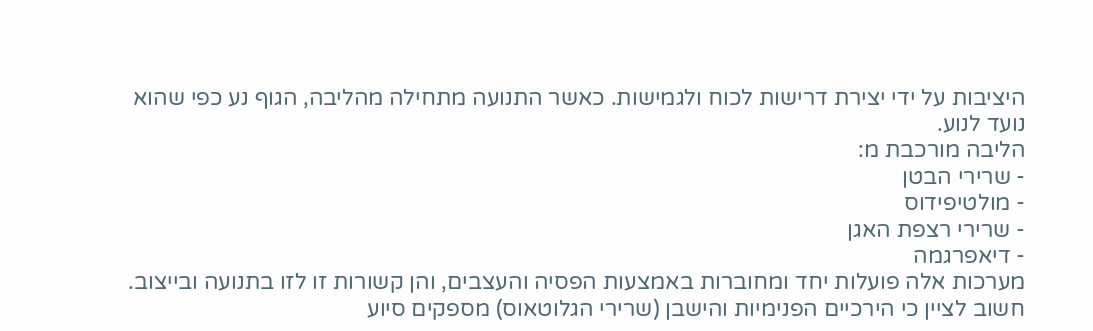היציבות על ידי יצירת דרישות לכוח ולגמישות. כאשר התנועה מתחילה מהליבה, הגוף נע כפי שהוא נועד לנוע.
הליבה מורכבת מ:
- שרירי הבטן
- מולטיפידוס
- שרירי רצפת האגן
- דיאפרגמה
מערכות אלה פועלות יחד ומחוברות באמצעות הפסיה והעצבים, והן קשורות זו לזו בתנועה ובייצוב.
חשוב לציין כי הירכיים הפנימיות והישבן (שרירי הגלוטאוס) מספקים סיוע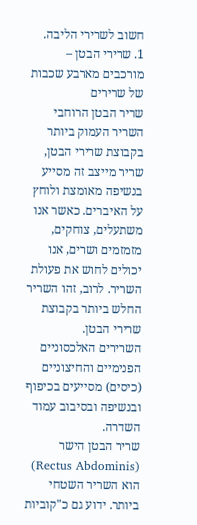חשוב לשרירי הליבה.
1. שרירי הבטן – מורכבים מארבע שכבות של שרירים
שריר הבטן הרוחבי
השריר העמוק ביותר בקבוצת שרירי הבטן, שריר מייצב זה מסייע בנשיפה מאומצת ולוחץ על האיברים. כאשר אנו משתעלים, צוחקים, מזמזמים ושרים, אנו יכולים לחוש את פעולת השריר. לרוב, זהו השריר החלש ביותר בקבוצת שרירי הבטן.
השרירים האלכסוניים הפנימיים והחיצוניים (כיסים) מסייעים בכיפוף ובנשיפה ובסיבוב עמוד השדרה.
שריר הבטן הישר (Rectus Abdominis) הוא השריר השטחי ביותר. ידוע גם כ"קוביות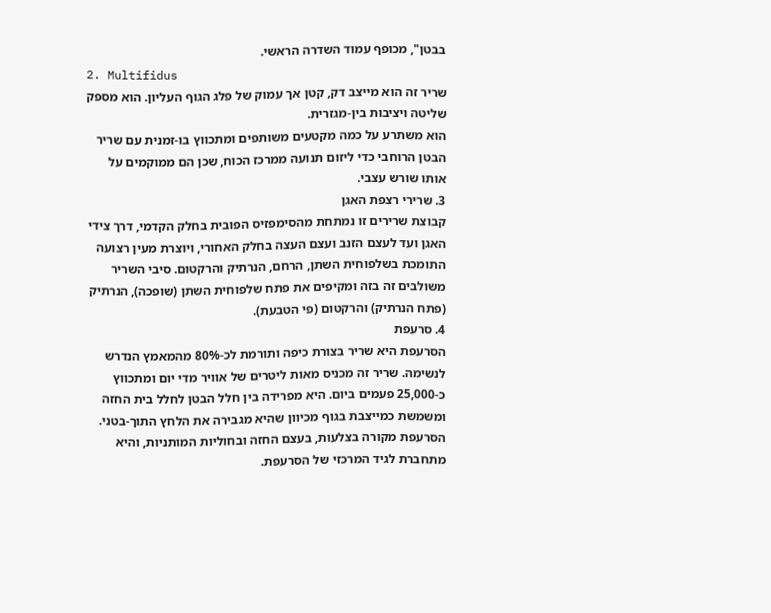בבטן", מכופף עמוד השדרה הראשי.
2. Multifidus
שריר זה הוא מייצב דק, קטן אך עמוק של פלג הגוף העליון. הוא מספק שליטה ויציבות בין-מגזרית.
הוא משתרע על כמה מקטעים משותפים ומתכווץ בו-זמנית עם שריר הבטן הרוחבי כדי ליזום תנועה ממרכז הכוח, שכן הם ממוקמים על אותו שורש עצבי.
3. שרירי רצפת האגן
קבוצת שרירים זו נמתחת מהסימפזיס הפובית בחלק הקדמי, דרך צידי האגן ועד לעצם הזנב ועצם העצה בחלק האחורי, ויוצרת מעין רצועה התומכת בשלפוחית השתן, הרחם, הנרתיק והרקטום. סיבי השריר משולבים זה בזה ומקיפים את פתח שלפוחית השתן (שופכה), הנרתיק (פתח הנרתיק) והרקטום (פי הטבעת).
4. סרעפת
הסרעפת היא שריר בצורת כיפה ותורמת לכ-80% מהמאמץ הנדרש לנשימה. שריר זה מכניס מאות ליטרים של אוויר מדי יום ומתכווץ כ-25,000 פעמים ביום. היא מפרידה בין חלל הבטן לחלל בית החזה ומשמשת כמייצבת בגוף מכיוון שהיא מגבירה את הלחץ התוך-בטני. הסרעפת מקורה בצלעות, בעצם החזה ובחוליות המותניות, והיא מתחברת לגיד המרכזי של הסרעפת.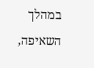במהלך השאיפה,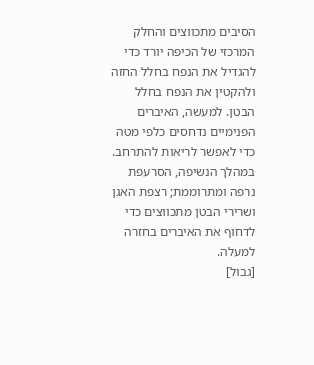הסיבים מתכווצים והחלק המרכזי של הכיפה יורד כדי להגדיל את הנפח בחלל החזה ולהקטין את הנפח בחלל הבטן. למעשה, האיברים הפנימיים נדחסים כלפי מטה כדי לאפשר לריאות להתרחב. במהלך הנשיפה, הסרעפת נרפה ומתרוממת; רצפת האגן ושרירי הבטן מתכווצים כדי לדחוף את האיברים בחזרה למעלה.
[גבול]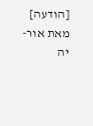[הודעה] מאת אור-יה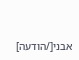אבני[/הודעה]